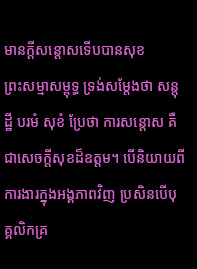មានក្តីសន្តោសទើបបានសុខ
ព្រះសម្មាសម្ពុទ្ធ ទ្រង់សម្តែងថា សន្តុដ្ឋី បរមំ សុខំ ប្រែថា ការសន្តោស គឺជាសេចក្តីសុខដ៏ឧត្តម។ បើនិយាយពីការងារក្នុងអង្គភាពវិញ ប្រសិនបើបុគ្គលិកគ្រ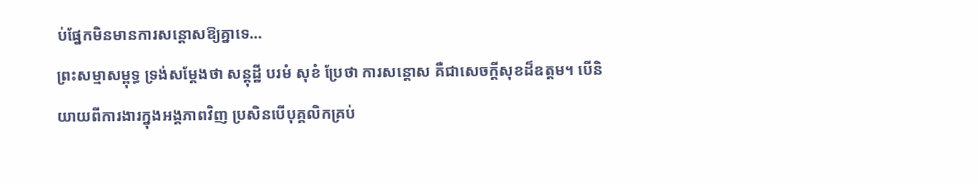ប់ផ្នែកមិនមានការសន្តោសឱ្យគ្នាទេ…
ព្រះសម្មាសម្ពុទ្ធ ទ្រង់សម្តែងថា សន្តុដ្ឋី បរមំ សុខំ ប្រែថា ការសន្តោស គឺជាសេចក្តីសុខដ៏ឧត្តម។ បើនិយាយពីការងារក្នុងអង្គភាពវិញ ប្រសិនបើបុគ្គលិកគ្រប់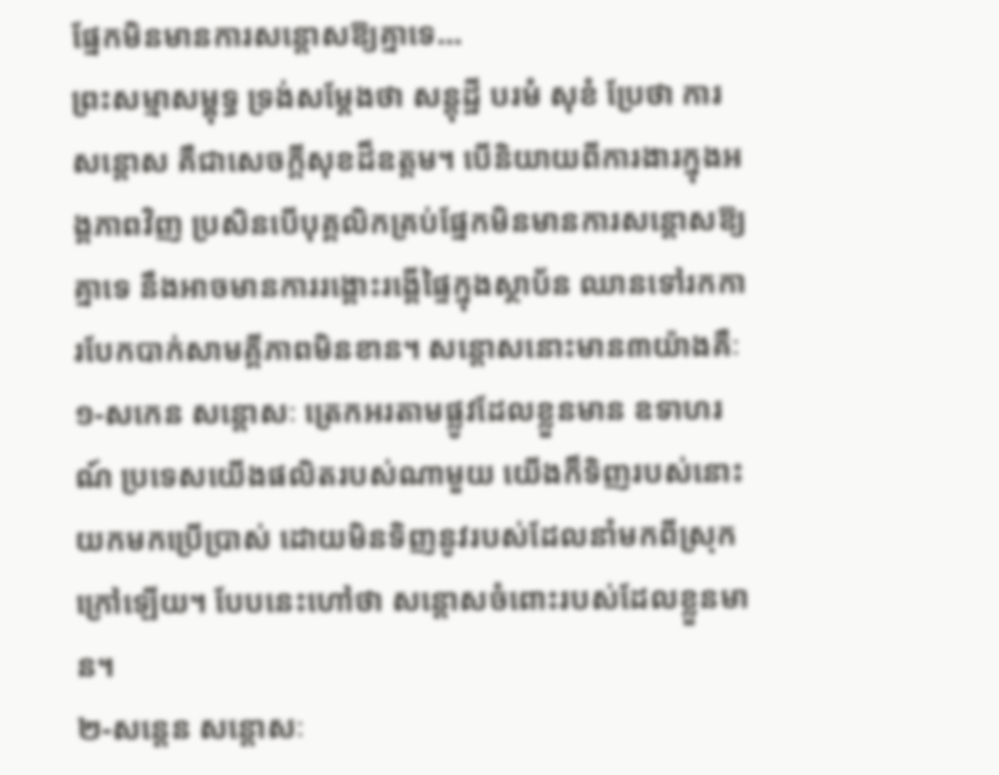ផ្នែកមិនមានការសន្តោសឱ្យគ្នាទេ…
ព្រះសម្មាសម្ពុទ្ធ ទ្រង់សម្តែងថា សន្តុដ្ឋី បរមំ សុខំ ប្រែថា ការសន្តោស គឺជាសេចក្តីសុខដ៏ឧត្តម។ បើនិយាយពីការងារក្នុងអង្គភាពវិញ ប្រសិនបើបុគ្គលិកគ្រប់ផ្នែកមិនមានការសន្តោសឱ្យគ្នាទេ នឹងអាចមានការរង្គោះរង្គើផ្ទៃក្នុងស្ថាប័ន ឈានទៅរកការបែកបាក់សាមគ្គីភាពមិនខាន។ សន្តោសនោះមាន៣យ៉ាងគឺៈ
១-សកេន សន្តោសៈ ត្រេកអរតាមផ្លូវដែលខ្លួនមាន ឧទាហរណ៍ ប្រទេសយើងផលិតរបស់ណាមួយ យើងក៏ទិញរបស់នោះយកមកប្រើប្រាស់ ដោយមិនទិញនូវរបស់ដែលនាំមកពីស្រុកក្រៅឡើយ។ បែបនេះហៅថា សន្តោសចំពោះរបស់ដែលខ្លួនមាន។
២-សន្តេន សន្តោសៈ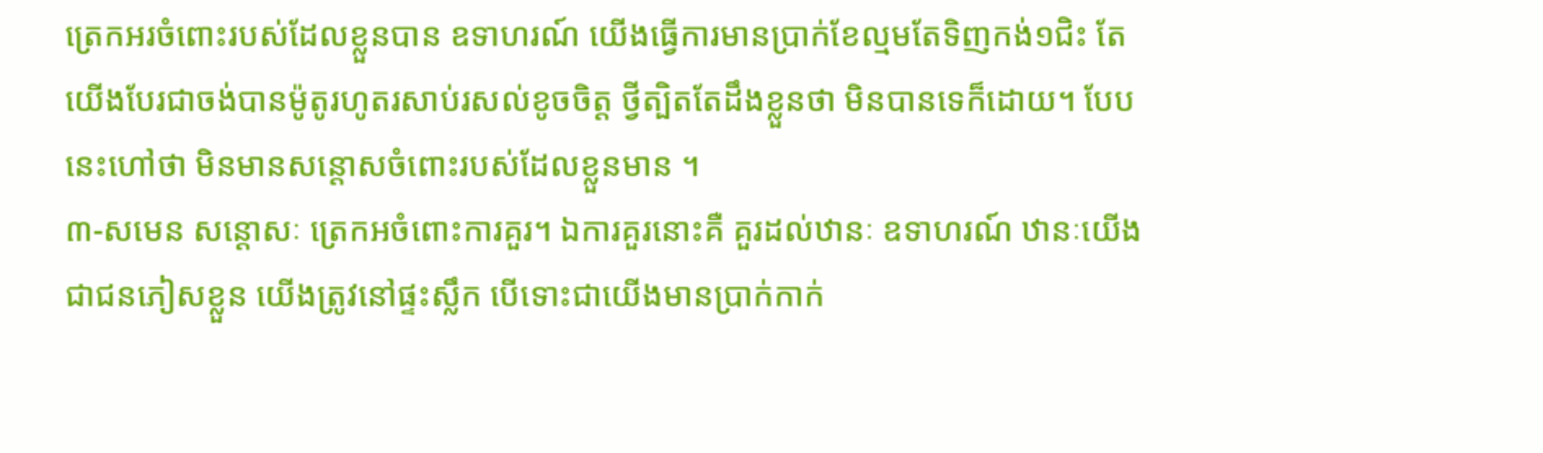ត្រេកអរចំពោះរបស់ដែលខ្លួនបាន ឧទាហរណ៍ យើងធ្វើការមានប្រាក់ខែល្មមតែទិញកង់១ជិះ តែយើងបែរជាចង់បានម៉ូតូរហូតរសាប់រសល់ខូចចិត្ត ថ្វីត្បិតតែដឹងខ្លួនថា មិនបានទេក៏ដោយ។ បែបនេះហៅថា មិនមានសន្តោសចំពោះរបស់ដែលខ្លួនមាន ។
៣-សមេន សន្តោសៈ ត្រេកអចំពោះការគួរ។ ឯការគួរនោះគឺ គួរដល់ឋានៈ ឧទាហរណ៍ ឋានៈយើងជាជនភៀសខ្លួន យើងត្រូវនៅផ្ទះស្លឹក បើទោះជាយើងមានប្រាក់កាក់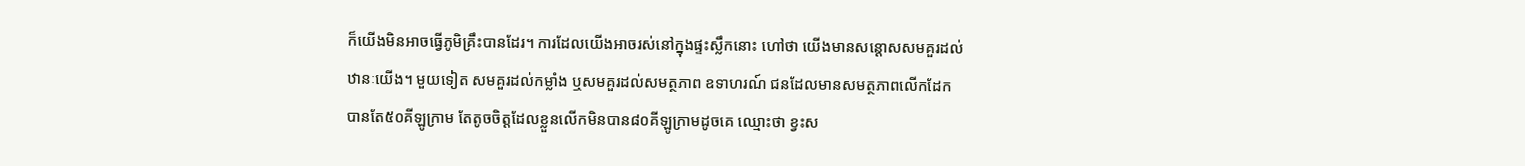ក៏យើងមិនអាចធ្វើភូមិគ្រឹះបានដែរ។ ការដែលយើងអាចរស់នៅក្នុងផ្ទះស្លឹកនោះ ហៅថា យើងមានសន្តោសសមគួរដល់ឋានៈយើង។ មួយទៀត សមគួរដល់កម្លាំង ឬសមគួរដល់សមត្ថភាព ឧទាហរណ៍ ជនដែលមានសមត្ថភាពលើកដែកបានតែ៥០គីឡូក្រាម តែតូចចិត្តដែលខ្លួនលើកមិនបាន៨០គីឡូក្រាមដូចគេ ឈ្មោះថា ខ្វះស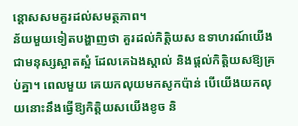ន្តោសសមគួរដល់សមត្ថភាព។
ន័យមួយទៀតបង្ហាញថា គួរដល់កិត្តិយស ឧទាហរណ៍យើងជាមនុស្សស្អាតស្អំ ដែលគេឯងស្គាល់ និងផ្តល់កិត្តិយសឱ្យគ្រប់គ្នា។ ពេលមួយ គេយកលុយមកសូកប៉ាន់ បើយើងយកលុយនោះនឹងធ្វើឱ្យកិត្តិយសយើងខូច និ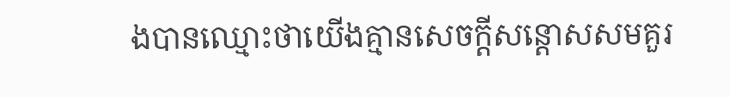ងបានឈ្មោះថាយើងគ្មានសេចក្តីសន្តោសសមគួរ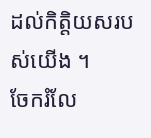ដល់កិត្តិយសរបស់យើង ។
ចែករំលែ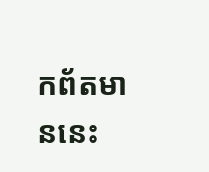កព័តមាននេះ